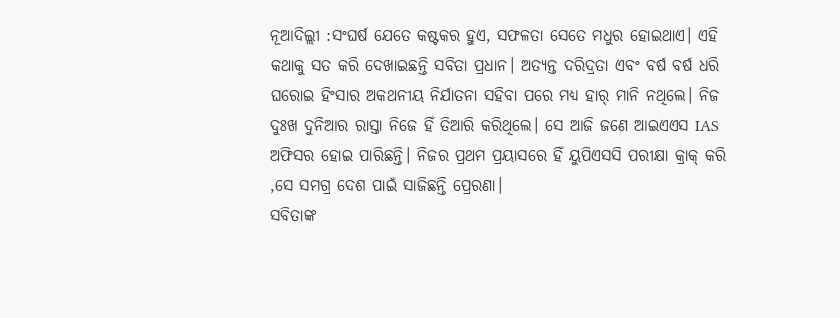ନୂଆଦିଲ୍ଲୀ :ସଂଘର୍ଷ ଯେତେ କଷ୍ଟକର ହୁଏ, ସଫଳତା ସେତେ ମଧୁର ହୋଇଥାଏ। ଏହି କଥାକୁ ସତ କରି ଦେଖାଇଛନ୍ତି ସବିତା ପ୍ରଧାନ। ଅତ୍ୟନ୍ତ ଦରିଦ୍ରତା ଏବଂ ବର୍ଷ ବର୍ଷ ଧରି ଘରୋଇ ହିଂସାର ଅକଥନୀୟ ନିର୍ଯାତନା ସହିବା ପରେ ମଧ୍ୟ ହାର୍ ମାନି ନଥିଲେ। ନିଜ ଦୁଃଖ ଦୁନିଆର ରାସ୍ତା ନିଜେ ହିଁ ତିଆରି କରିଥିଲେ। ସେ ଆଜି ଜଣେ ଆଇଏଏସ IAS ଅଫିସର ହୋଇ ପାରିଛନ୍ତି। ନିଜର ପ୍ରଥମ ପ୍ରୟାସରେ ହିଁ ୟୁପିଏସସି ପରୀକ୍ଷା କ୍ରାକ୍ କରି ,ସେ ସମଗ୍ର ଦେଶ ପାଇଁ ସାଜିଛନ୍ତି ପ୍ରେରଣା।
ସବିତାଙ୍କ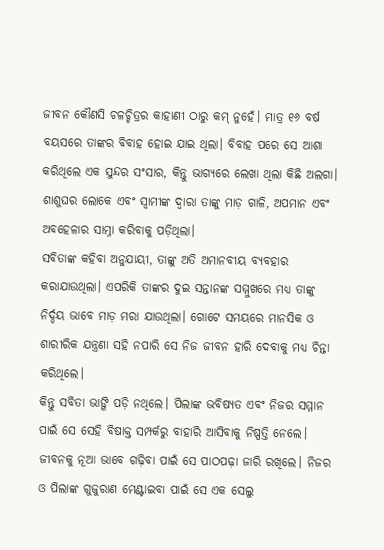ଜୀବନ କୌଣସି ଚଳଚ୍ଚିତ୍ରର କାହାଣୀ ଠାରୁ କମ୍ ନୁହେଁ। ମାତ୍ର ୧୬ ବର୍ଷ ବୟସରେ ତାଙ୍କର ବିବାହ ହୋଇ ଯାଇ ଥିଲା। ବିବାହ ପରେ ସେ ଆଶା କରିଥିଲେ ଏକ ସୁନ୍ଦର ସଂସାର, କିନ୍ତୁ ଭାଗ୍ୟରେ ଲେଖା ଥିଲା କିଛି ଅଲଗା। ଶାଶୁଘର ଲୋକେ ଏବଂ ସ୍ୱାମୀଙ୍କ ଦ୍ୱାରା ତାଙ୍କୁ ମାଡ଼ ଗାଳି, ଅପମାନ ଏବଂ ଅବହେଳାର ସାମ୍ନା କରିବାକୁ ପଡ଼ିଥିଲା।
ସବିତାଙ୍କ କହିବା ଅନୁଯାୟୀ, ତାଙ୍କୁ ଅତି ଅମାନବୀୟ ବ୍ୟବହାର କରାଯାଉଥିଲା। ଏପରିକି ତାଙ୍କର ଦୁଇ ସନ୍ତାନଙ୍କ ସମ୍ମୁଖରେ ମଧ୍ୟ ତାଙ୍କୁ ନିର୍ଦ୍ଦୟ ଭାବେ ମାଡ଼ ମରା ଯାଉଥିଲା। ଗୋଟେ ସମୟରେ ମାନସିକ ଓ ଶାରୀରିକ ଯନ୍ତ୍ରଣା ସହି ନପାରି ସେ ନିଜ ଜୀବନ ହାରି ଦେବାକୁ ମଧ୍ୟ ଚିନ୍ତା କରିଥିଲେ।
କିନ୍ତୁ ସବିତା ଭାଙ୍ଗି ପଡ଼ି ନଥିଲେ। ପିଲାଙ୍କ ଭବିଷ୍ୟତ ଏବଂ ନିଜର ସମ୍ମାନ ପାଇଁ ସେ ସେହି ବିଷାକ୍ତ ସମ୍ପର୍କରୁ ବାହାରି ଆସିବାକୁ ନିଷ୍ପତ୍ତି ନେଲେ। ଜୀବନକୁ ନୂଆ ଭାବେ ଗଢ଼ିବା ପାଇଁ ସେ ପାଠପଢ଼ା ଜାରି ରଖିଲେ। ନିଜର ଓ ପିଲାଙ୍କ ଗୁଜୁରାଣ ମେଣ୍ଟାଇବା ପାଇଁ ସେ ଏକ ସେଲୁ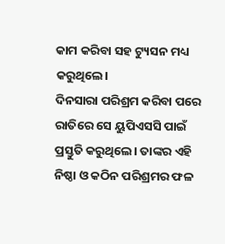କାମ କରିବା ସହ ଟ୍ୟୁସନ ମଧ୍ୟ କରୁଥିଲେ।
ଦିନସାରା ପରିଶ୍ରମ କରିବା ପରେ ରାତିରେ ସେ ୟୁପିଏସସି ପାଇଁ ପ୍ରସ୍ତୁତି କରୁଥିଲେ। ତାଙ୍କର ଏହି ନିଷ୍ଠା ଓ କଠିନ ପରିଶ୍ରମର ଫଳ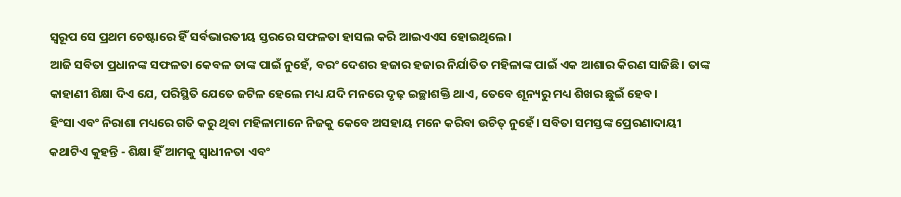ସ୍ୱରୂପ ସେ ପ୍ରଥମ ଚେଷ୍ଟାରେ ହିଁ ସର୍ବଭାରତୀୟ ସ୍ତରରେ ସଫଳତା ହାସଲ କରି ଆଇଏଏସ ହୋଇଥିଲେ।
ଆଜି ସବିତା ପ୍ରଧାନଙ୍କ ସଫଳତା କେବଳ ତାଙ୍କ ପାଇଁ ନୁହେଁ, ବରଂ ଦେଶର ହଜାର ହଜାର ନିର୍ଯାତିତ ମହିଳାଙ୍କ ପାଇଁ ଏକ ଆଶାର କିରଣ ସାଜିଛି। ତାଙ୍କ କାହାଣୀ ଶିକ୍ଷା ଦିଏ ଯେ, ପରିସ୍ଥିତି ଯେତେ ଜଟିଳ ହେଲେ ମଧ୍ୟ ଯଦି ମନରେ ଦୃଢ଼ ଇଚ୍ଛାଶକ୍ତି ଥାଏ, ତେବେ ଶୂନ୍ୟରୁ ମଧ୍ୟ ଶିଖର ଛୁଇଁ ହେବ।
ହିଂସା ଏବଂ ନିରାଶା ମଧ୍ୟରେ ଗତି କରୁ ଥିବା ମହିଳାମାନେ ନିଜକୁ କେବେ ଅସହାୟ ମନେ କରିବା ଉଚିତ୍ ନୁହେଁ। ସବିତା ସମସ୍ତଙ୍କ ପ୍ରେରଣାଦାୟୀ କଥାଟିଏ କୁହନ୍ତି - ଶିକ୍ଷା ହିଁ ଆମକୁ ସ୍ୱାଧୀନତା ଏବଂ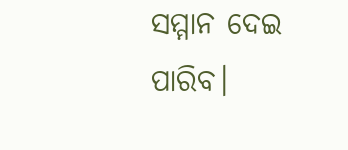ସମ୍ମାନ ଦେଇ ପାରିବ।